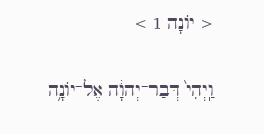< יוֹנָה 1 >

וַֽיְהִי֙ דְּבַר־יְהוָ֔ה אֶל־יֹונָ֥ה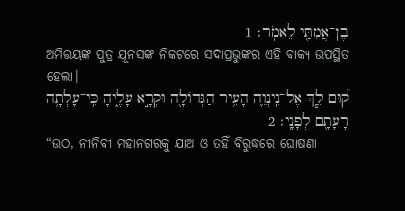בֶן־אֲמִתַּ֖י לֵאמֹֽר׃ 1
ଅମିତ୍ତୟଙ୍କ ପୁତ୍ର ଯୂନସଙ୍କ ନିକଟରେ ସଦାପ୍ରଭୁଙ୍କର ଏହି ବାକ୍ୟ ଉପସ୍ଥିତ ହେଲା।
ק֠וּם לֵ֧ךְ אֶל־נִֽינְוֵ֛ה הָעִ֥יר הַגְּדֹולָ֖ה וּקְרָ֣א עָלֶ֑יהָ כִּֽי־עָלְתָ֥ה רָעָתָ֖ם לְפָנָֽי׃ 2
“ଉଠ, ନୀନିବୀ ମହାନଗରକୁ ଯାଅ ଓ ତହିଁ ବିରୁଦ୍ଧରେ ଘୋଷଣା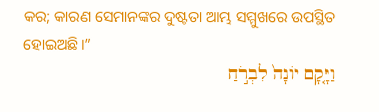କର; କାରଣ ସେମାନଙ୍କର ଦୁଷ୍ଟତା ଆମ୍ଭ ସମ୍ମୁଖରେ ଉପସ୍ଥିତ ହୋଇଅଛି।”
וַיָּ֤קָם יֹונָה֙ לִבְרֹ֣חַ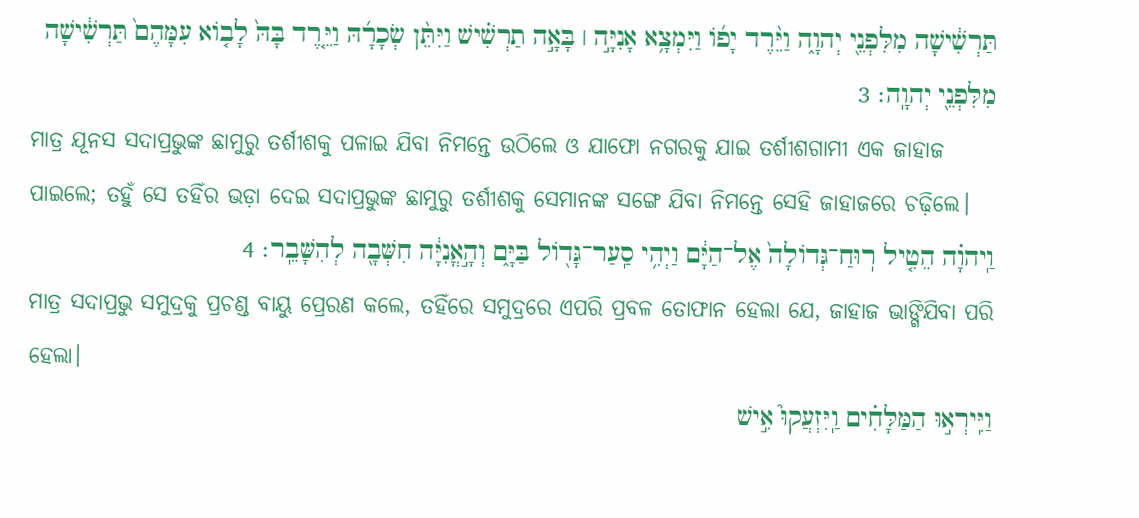תַּרְשִׁ֔ישָׁה מִלִּפְנֵ֖י יְהוָ֑ה וַיֵּ֨רֶד יָפֹ֜ו וַיִּמְצָ֥א אָנִיָּ֣ה ׀ בָּאָ֣ה תַרְשִׁ֗ישׁ וַיִּתֵּ֨ן שְׂכָרָ֜הּ וַיֵּ֤רֶד בָּהּ֙ לָבֹ֤וא עִמָּהֶם֙ תַּרְשִׁ֔ישָׁה מִלִּפְנֵ֖י יְהוָֽה׃ 3
ମାତ୍ର ଯୂନସ ସଦାପ୍ରଭୁଙ୍କ ଛାମୁରୁ ତର୍ଶୀଶକୁ ପଳାଇ ଯିବା ନିମନ୍ତେ ଉଠିଲେ ଓ ଯାଫୋ ନଗରକୁ ଯାଇ ତର୍ଶୀଶଗାମୀ ଏକ ଜାହାଜ ପାଇଲେ; ତହୁଁ ସେ ତହିଁର ଭଡ଼ା ଦେଇ ସଦାପ୍ରଭୁଙ୍କ ଛାମୁରୁ ତର୍ଶୀଶକୁ ସେମାନଙ୍କ ସଙ୍ଗେ ଯିବା ନିମନ୍ତେ ସେହି ଜାହାଜରେ ଚଢ଼ିଲେ।
וַֽיהוָ֗ה הֵטִ֤יל רֽוּחַ־גְּדֹולָה֙ אֶל־הַיָּ֔ם וַיְהִ֥י סַֽעַר־גָּדֹ֖ול בַּיָּ֑ם וְהָ֣אֳנִיָּ֔ה חִשְּׁבָ֖ה לְהִשָּׁבֵֽר׃ 4
ମାତ୍ର ସଦାପ୍ରଭୁ ସମୁଦ୍ରକୁ ପ୍ରଚଣ୍ଡ ବାୟୁ ପ୍ରେରଣ କଲେ, ତହିଁରେ ସମୁଦ୍ରରେ ଏପରି ପ୍ରବଳ ତୋଫାନ ହେଲା ଯେ, ଜାହାଜ ଭାଙ୍ଗିଯିବା ପରି ହେଲା।
וַיִּֽירְא֣וּ הַמַּלָּחִ֗ים וַֽיִּזְעֲקוּ֮ אִ֣ישׁ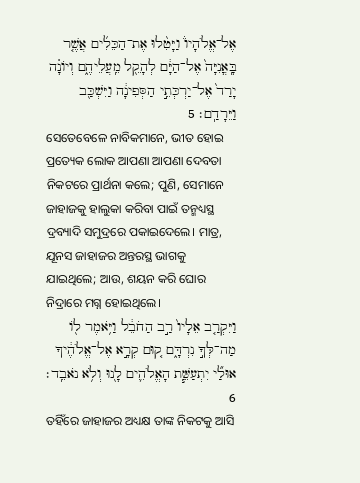אֶל־אֱלֹהָיו֒ וַיָּטִ֨לוּ אֶת־הַכֵּלִ֜ים אֲשֶׁ֤ר בָּֽאֳנִיָּה֙ אֶל־הַיָּ֔ם לְהָקֵ֖ל מֵֽעֲלֵיהֶ֑ם וְיֹונָ֗ה יָרַד֙ אֶל־יַרְכְּתֵ֣י הַסְּפִינָ֔ה וַיִּשְׁכַּ֖ב וַיֵּרָדַֽם׃ 5
ସେତେବେଳେ ନାବିକମାନେ, ଭୀତ ହୋଇ ପ୍ରତ୍ୟେକ ଲୋକ ଆପଣା ଆପଣା ଦେବତା ନିକଟରେ ପ୍ରାର୍ଥନା କଲେ; ପୁଣି, ସେମାନେ ଜାହାଜକୁ ହାଲୁକା କରିବା ପାଇଁ ତନ୍ମଧ୍ୟସ୍ଥ ଦ୍ରବ୍ୟାଦି ସମୁଦ୍ରରେ ପକାଇଦେଲେ। ମାତ୍ର, ଯୂନସ ଜାହାଜର ଅନ୍ତରସ୍ଥ ଭାଗକୁ ଯାଇଥିଲେ; ଆଉ, ଶୟନ କରି ଘୋର ନିଦ୍ରାରେ ମଗ୍ନ ହୋଇଥିଲେ।
וַיִּקְרַ֤ב אֵלָיו֙ רַ֣ב הַחֹבֵ֔ל וַיֹּ֥אמֶר לֹ֖ו מַה־לְּךָ֣ נִרְדָּ֑ם ק֚וּם קְרָ֣א אֶל־אֱלֹהֶ֔יךָ אוּלַ֞י יִתְעַשֵּׁ֧ת הָאֱלֹהִ֛ים לָ֖נוּ וְלֹ֥א נֹאבֵֽד׃ 6
ତହିଁରେ ଜାହାଜର ଅଧ୍ୟକ୍ଷ ତାଙ୍କ ନିକଟକୁ ଆସି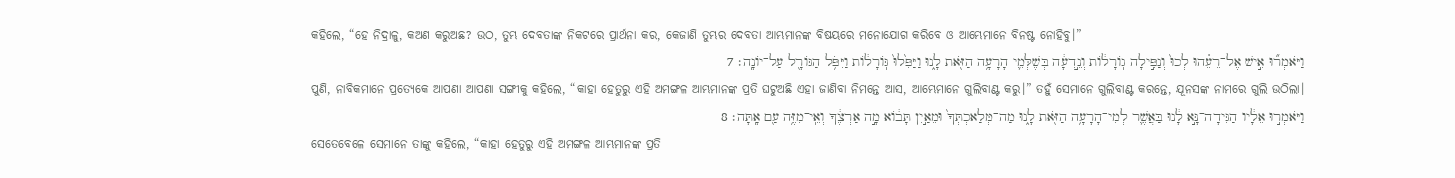କହିଲେ, “ହେ ନିଦ୍ରାଳୁ, କଅଣ କରୁଅଛ? ଉଠ, ତୁମ୍ଭ ଦେବତାଙ୍କ ନିକଟରେ ପ୍ରାର୍ଥନା କର, କେଜାଣି ତୁମ୍ଭର ଦେବତା ଆମ୍ଭମାନଙ୍କ ବିଷୟରେ ମନୋଯୋଗ କରିବେ ଓ ଆମ୍ଭେମାନେ ବିନଷ୍ଟ ନୋହିବୁ।”
וַיֹּאמְר֞וּ אִ֣ישׁ אֶל־רֵעֵ֗הוּ לְכוּ֙ וְנַפִּ֣ילָה גֹֽורָלֹ֔ות וְנֵ֣דְעָ֔ה בְּשֶׁלְּמִ֛י הָרָעָ֥ה הַזֹּ֖את לָ֑נוּ וַיַּפִּ֙לוּ֙ גֹּֽורָלֹ֔ות וַיִּפֹּ֥ל הַגֹּורָ֖ל עַל־יֹונָֽה׃ 7
ପୁଣି, ନାବିକମାନେ ପ୍ରତ୍ୟେକେ ଆପଣା ଆପଣା ସଙ୍ଗୀକୁ କହିଲେ, “କାହା ହେତୁରୁ ଏହି ଅମଙ୍ଗଳ ଆମ୍ଭମାନଙ୍କ ପ୍ରତି ଘଟୁଅଛି ଏହା ଜାଣିବା ନିମନ୍ତେ ଆସ, ଆମ୍ଭେମାନେ ଗୁଲିବାଣ୍ଟ କରୁ।” ତହୁଁ ସେମାନେ ଗୁଲିବାଣ୍ଟ କରନ୍ତେ, ଯୂନସଙ୍କ ନାମରେ ଗୁଲି ଉଠିଲା।
וַיֹּאמְר֣וּ אֵלָ֔יו הַגִּידָה־נָּ֣א לָ֔נוּ בַּאֲשֶׁ֛ר לְמִי־הָרָעָ֥ה הַזֹּ֖את לָ֑נוּ מַה־מְּלַאכְתְּךָ֙ וּמֵאַ֣יִן תָּבֹ֔וא מָ֣ה אַרְצֶ֔ךָ וְאֵֽי־מִזֶּ֥ה עַ֖ם אָֽתָּה׃ 8
ସେତେବେଳେ ସେମାନେ ତାଙ୍କୁ କହିଲେ, “କାହା ହେତୁରୁ ଏହି ଅମଙ୍ଗଳ ଆମ୍ଭମାନଙ୍କ ପ୍ରତି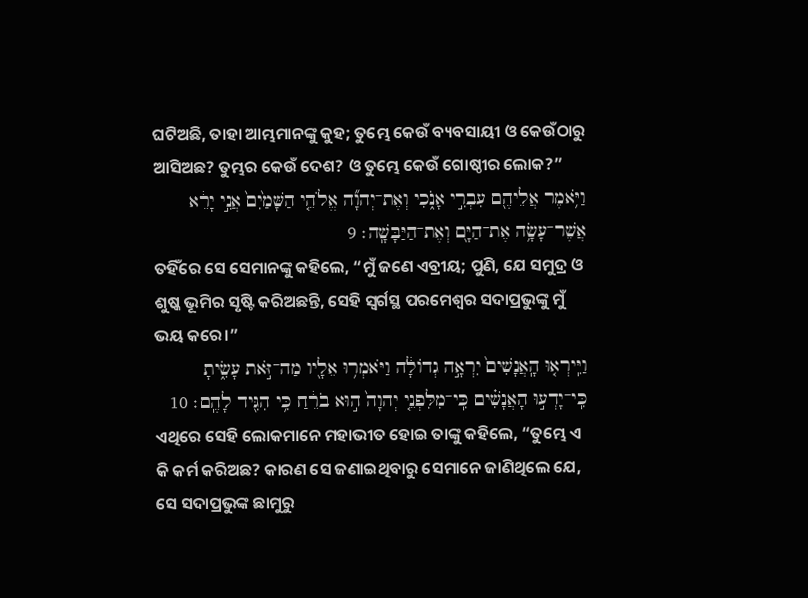ଘଟିଅଛି, ତାହା ଆମ୍ଭମାନଙ୍କୁ କୁହ; ତୁମ୍ଭେ କେଉଁ ବ୍ୟବସାୟୀ ଓ କେଉଁଠାରୁ ଆସିଅଛ? ତୁମ୍ଭର କେଉଁ ଦେଶ? ଓ ତୁମ୍ଭେ କେଉଁ ଗୋଷ୍ଠୀର ଲୋକ?”
וַיֹּ֥אמֶר אֲלֵיהֶ֖ם עִבְרִ֣י אָנֹ֑כִי וְאֶת־יְהוָ֞ה אֱלֹהֵ֤י הַשָּׁמַ֙יִם֙ אֲנִ֣י יָרֵ֔א אֲשֶׁר־עָשָׂ֥ה אֶת־הַיָּ֖ם וְאֶת־הַיַּבָּשָֽׁה׃ 9
ତହିଁରେ ସେ ସେମାନଙ୍କୁ କହିଲେ, “ମୁଁ ଜଣେ ଏବ୍ରୀୟ; ପୁଣି, ଯେ ସମୁଦ୍ର ଓ ଶୁଷ୍କ ଭୂମିର ସୃଷ୍ଟି କରିଅଛନ୍ତି, ସେହି ସ୍ୱର୍ଗସ୍ଥ ପରମେଶ୍ୱର ସଦାପ୍ରଭୁଙ୍କୁ ମୁଁ ଭୟ କରେ।”
וַיִּֽירְא֤וּ הָֽאֲנָשִׁים֙ יִרְאָ֣ה גְדֹולָ֔ה וַיֹּאמְר֥וּ אֵלָ֖יו מַה־זֹּ֣את עָשִׂ֑יתָ כִּֽי־יָדְע֣וּ הָאֲנָשִׁ֗ים כִּֽי־מִלִּפְנֵ֤י יְהוָה֙ ה֣וּא בֹרֵ֔חַ כִּ֥י הִגִּ֖יד לָהֶֽם׃ 10
ଏଥିରେ ସେହି ଲୋକମାନେ ମହାଭୀତ ହୋଇ ତାଙ୍କୁ କହିଲେ, “ତୁମ୍ଭେ ଏ କି କର୍ମ କରିଅଛ? କାରଣ ସେ ଜଣାଇଥିବାରୁ ସେମାନେ ଜାଣିଥିଲେ ଯେ, ସେ ସଦାପ୍ରଭୁଙ୍କ ଛାମୁରୁ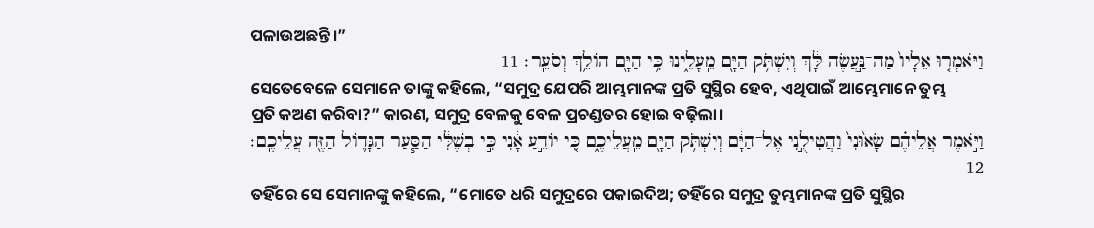ପଳାଉଅଛନ୍ତି।”
וַיֹּאמְר֤וּ אֵלָיו֙ מַה־נַּ֣עֲשֶׂה לָּ֔ךְ וְיִשְׁתֹּ֥ק הַיָּ֖ם מֵֽעָלֵ֑ינוּ כִּ֥י הַיָּ֖ם הֹולֵ֥ךְ וְסֹעֵֽר׃ 11
ସେତେବେଳେ ସେମାନେ ତାଙ୍କୁ କହିଲେ, “ସମୁଦ୍ର ଯେପରି ଆମ୍ଭମାନଙ୍କ ପ୍ରତି ସୁସ୍ଥିର ହେବ, ଏଥିପାଇଁ ଆମ୍ଭେମାନେ ତୁମ୍ଭ ପ୍ରତି କଅଣ କରିବା?” କାରଣ, ସମୁଦ୍ର ବେଳକୁ ବେଳ ପ୍ରଚଣ୍ଡତର ହୋଇ ବଢ଼ିଲା।
וַיֹּ֣אמֶר אֲלֵיהֶ֗ם שָׂא֙וּנִי֙ וַהֲטִילֻ֣נִי אֶל־הַיָּ֔ם וְיִשְׁתֹּ֥ק הַיָּ֖ם מֵֽעֲלֵיכֶ֑ם כִּ֚י יֹודֵ֣עַ אָ֔נִי כִּ֣י בְשֶׁלִּ֔י הַסַּ֧עַר הַגָּדֹ֛ול הַזֶּ֖ה עֲלֵיכֶֽם׃ 12
ତହିଁରେ ସେ ସେମାନଙ୍କୁ କହିଲେ, “ମୋତେ ଧରି ସମୁଦ୍ରରେ ପକାଇଦିଅ; ତହିଁରେ ସମୁଦ୍ର ତୁମ୍ଭମାନଙ୍କ ପ୍ରତି ସୁସ୍ଥିର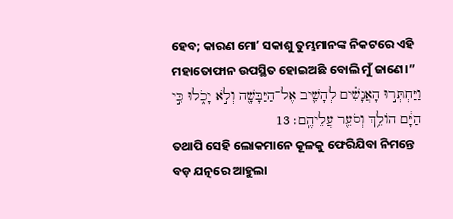ହେବ; କାରଣ ମୋʼ ସକାଶୁ ତୁମ୍ଭମାନଙ୍କ ନିକଟରେ ଏହି ମହାତୋଫାନ ଉପସ୍ଥିତ ହୋଇଅଛି ବୋଲି ମୁଁ ଜାଣେ।”
וַיַּחְתְּר֣וּ הָאֲנָשִׁ֗ים לְהָשִׁ֛יב אֶל־הַיַּבָּשָׁ֖ה וְלֹ֣א יָכֹ֑לוּ כִּ֣י הַיָּ֔ם הֹולֵ֥ךְ וְסֹעֵ֖ר עֲלֵיהֶֽם׃ 13
ତଥାପି ସେହି ଲୋକମାନେ କୂଳକୁ ଫେରିଯିବା ନିମନ୍ତେ ବଡ଼ ଯତ୍ନରେ ଆହୁଲା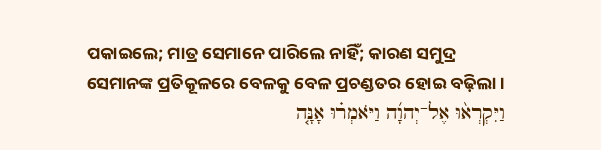ପକାଇଲେ; ମାତ୍ର ସେମାନେ ପାରିଲେ ନାହିଁ; କାରଣ ସମୁଦ୍ର ସେମାନଙ୍କ ପ୍ରତିକୂଳରେ ବେଳକୁ ବେଳ ପ୍ରଚଣ୍ଡତର ହୋଇ ବଢ଼ିଲା।
וַיִּקְרְא֨וּ אֶל־יְהוָ֜ה וַיֹּאמְר֗וּ אָנָּ֤ה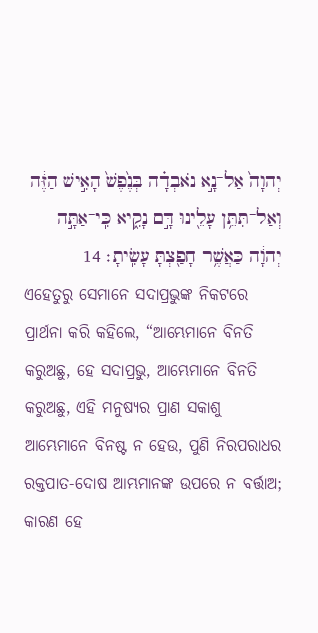יְהוָה֙ אַל־נָ֣א נֹאבְדָ֗ה בְּנֶ֙פֶשׁ֙ הָאִ֣ישׁ הַזֶּ֔ה וְאַל־תִּתֵּ֥ן עָלֵ֖ינוּ דָּ֣ם נָקִ֑יא כִּֽי־אַתָּ֣ה יְהוָ֔ה כַּאֲשֶׁ֥ר חָפַ֖צְתָּ עָשִֽׂיתָ׃ 14
ଏହେତୁରୁ ସେମାନେ ସଦାପ୍ରଭୁଙ୍କ ନିକଟରେ ପ୍ରାର୍ଥନା କରି କହିଲେ, “ଆମ୍ଭେମାନେ ବିନତି କରୁଅଛୁ, ହେ ସଦାପ୍ରଭୁ, ଆମ୍ଭେମାନେ ବିନତି କରୁଅଛୁ, ଏହି ମନୁଷ୍ୟର ପ୍ରାଣ ସକାଶୁ ଆମ୍ଭେମାନେ ବିନଷ୍ଟ ନ ହେଉ, ପୁଣି ନିରପରାଧର ରକ୍ତପାତ-ଦୋଷ ଆମ୍ଭମାନଙ୍କ ଉପରେ ନ ବର୍ତ୍ତାଅ; କାରଣ ହେ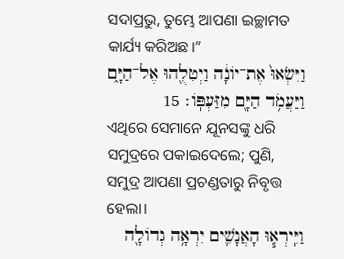ସଦାପ୍ରଭୁ, ତୁମ୍ଭେ ଆପଣା ଇଚ୍ଛାମତ କାର୍ଯ୍ୟ କରିଅଛ।”
וַיִּשְׂאוּ֙ אֶת־יֹונָ֔ה וַיְטִלֻ֖הוּ אֶל־הַיָּ֑ם וַיַּעֲמֹ֥ד הַיָּ֖ם מִזַּעְפֹּֽו׃ 15
ଏଥିରେ ସେମାନେ ଯୂନସଙ୍କୁ ଧରି ସମୁଦ୍ରରେ ପକାଇଦେଲେ; ପୁଣି, ସମୁଦ୍ର ଆପଣା ପ୍ରଚଣ୍ଡତାରୁ ନିବୃତ୍ତ ହେଲା।
וַיִּֽירְא֧וּ הָאֲנָשִׁ֛ים יִרְאָ֥ה גְדֹולָ֖ה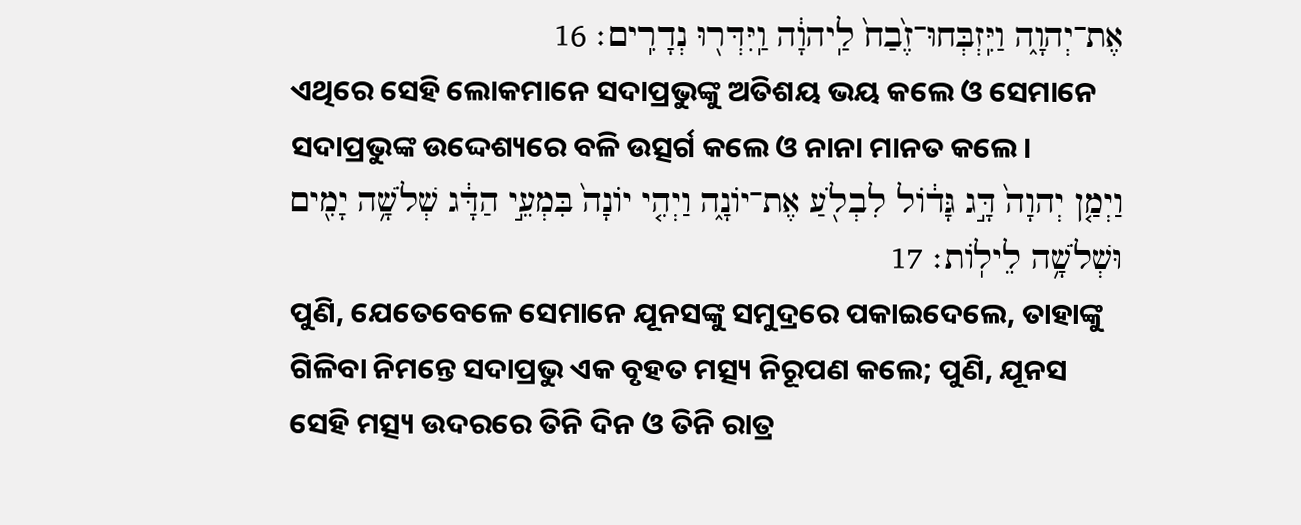אֶת־יְהוָ֑ה וַיִּֽזְבְּחוּ־זֶ֙בַח֙ לַֽיהוָ֔ה וַֽיִּדְּר֖וּ נְדָרִֽים׃ 16
ଏଥିରେ ସେହି ଲୋକମାନେ ସଦାପ୍ରଭୁଙ୍କୁ ଅତିଶୟ ଭୟ କଲେ ଓ ସେମାନେ ସଦାପ୍ରଭୁଙ୍କ ଉଦ୍ଦେଶ୍ୟରେ ବଳି ଉତ୍ସର୍ଗ କଲେ ଓ ନାନା ମାନତ କଲେ।
וַיְמַ֤ן יְהוָה֙ דָּ֣ג גָּדֹ֔ול לִבְלֹ֖עַ אֶת־יֹונָ֑ה וַיְהִ֤י יֹונָה֙ בִּמְעֵ֣י הַדָּ֔ג שְׁלֹשָׁ֥ה יָמִ֖ים וּשְׁלֹשָׁ֥ה לֵילֹֽות׃ 17
ପୁଣି, ଯେତେବେଳେ ସେମାନେ ଯୂନସଙ୍କୁ ସମୁଦ୍ରରେ ପକାଇଦେଲେ, ତାହାଙ୍କୁ ଗିଳିବା ନିମନ୍ତେ ସଦାପ୍ରଭୁ ଏକ ବୃହତ ମତ୍ସ୍ୟ ନିରୂପଣ କଲେ; ପୁଣି, ଯୂନସ ସେହି ମତ୍ସ୍ୟ ଉଦରରେ ତିନି ଦିନ ଓ ତିନି ରାତ୍ର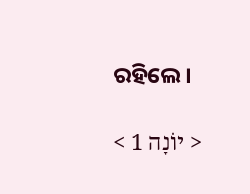ରହିଲେ।

< יוֹנָה 1 >